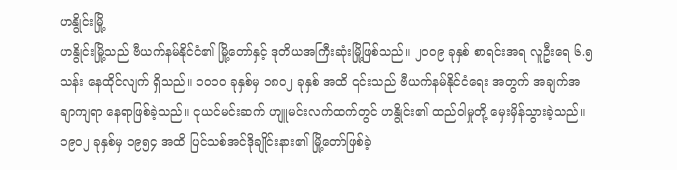ဟနွိုင်းမြို့
ဟနွိုင်းမြို့သည် ဗီယက်နမ်နိုင်ငံ၏ မြို့တော်နှင့် ဒုတိယအကြီးဆုံးမြို့ဖြစ်သည်။ ၂၀၀၉ ခုနှစ် စာရင်းအရ လူဦးရေ ၆.၅ သန်း နေထိုင်လျက် ရှိသည်။ ၁၀၁၀ ခုနှစ်မှ ၁၈၀၂ ခုနှစ် အထိ ၎င်းသည် ဗီယက်နမ်နိုင်ငံရေး အတွက် အချက်အချာကျရာ နေရာဖြစ်ခဲ့သည်။ ငုယင်မင်းဆက် ဟျူမင်းလက်ထက်တွင် ဟနွိုင်း၏ ထည်ဝါမှုတို့ မှေးမှိန်သွားခဲ့သည်။ ၁၉၀၂ ခုနှစ်မှ ၁၉၅၄ အထိ ပြင်သစ်အင်ဒိုချိုင်းနား၏ မြို့တော်ဖြစ်ခဲ့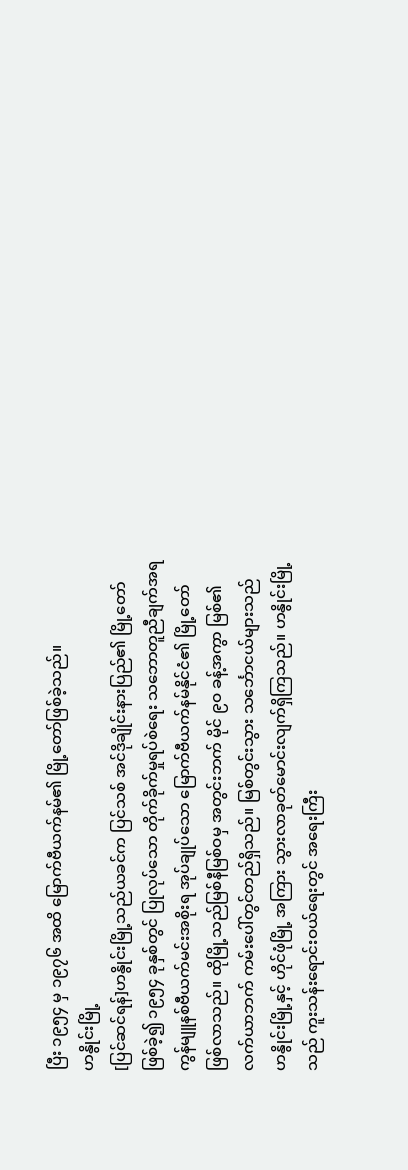ပြီး ၁၉၅၄ မှ ၁၉၇၆ အထိ မြောက်ဗီယက်နမ်၏ မြို့တော်ဖြစ်ခဲ့သည်။
ဟနွိုင်းမြို့
[ပြင်ဆင်ရန်]ဟနွိုင်းမြို့သည်ယခင်က ပြင်သစ် အင်ဒိုချိုင်းနားပြည်၏ မြို့တော်ဖြစ်ခဲ့၍ ၁၉၅၄ ခုနှစ်တွင် ပြုလုပ်သော တိုက်ခိုက်မှုရပ်စဲရေး သဘောတူညီချက်အရ ကွန်မျူနစ်ဗီယက်မင်းအစိုးရ အုပ်ချုပ်သော မြောက်ဗီယက်နမ်နိုင်ငံ၏ မြို့တော် ဖြစ်လာသည်။ ထိုမြို့သည်မြစ်နီမြစ်ဝမှ အတွင်းဘက် မိုင် ၉ဝ ခန့်အကွာ မြစ်၏လက်ယာဘက် ကမ်းပေါ်တွင်တည်ရှိသည်။ မြစ်တွင်းသွား သင်္ဘောငယ်များသည် ဟနွိုင်းမြို့နှင့် ဟိုင်ဖုံမြို့ အကြား သွားလာခုတ်မောင်းလျက်ရှိကြသည်။ ဟနွိုင်းမြို့သည် ကူးသန်းရောင်းဝယ်ရေးတွင် အရေးကြီး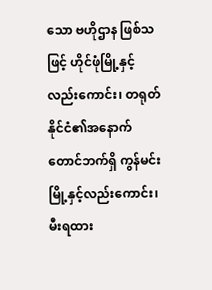သော ဗဟိုဌာန ဖြစ်သဖြင့် ဟိုင်ဖုံမြို့နှင့်လည်းကောင်း၊ တရုတ်နိုင်ငံ၏အနောက်တောင်ဘက်ရှိ ကွန်မင်းမြို့နှင့်လည်းကောင်း၊ မီးရထား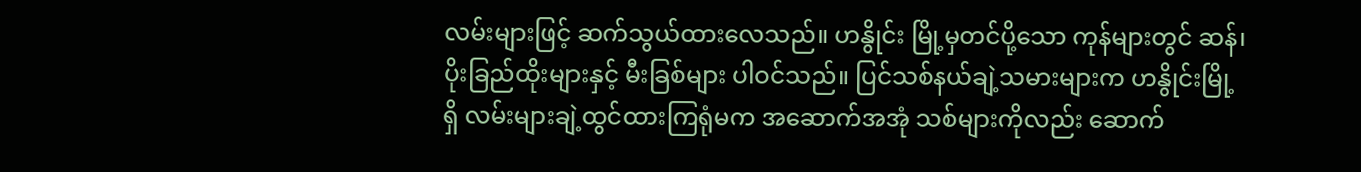လမ်းများဖြင့် ဆက်သွယ်ထားလေသည်။ ဟနွိုင်း မြို့မှတင်ပို့သော ကုန်များတွင် ဆန်၊ ပိုးခြည်ထိုးများနှင့် မီးခြစ်များ ပါဝင်သည်။ ပြင်သစ်နယ်ချဲ့သမားများက ဟနွိုင်းမြို့ရှိ လမ်းများချဲ့ထွင်ထားကြရုံမက အဆောက်အအုံ သစ်များကိုလည်း ဆောက်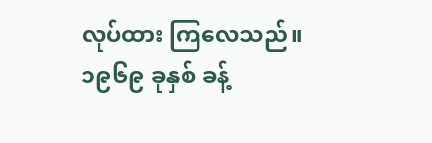လုပ်ထား ကြလေသည်။ ၁၉၆၉ ခုနှစ် ခန့်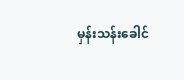မှန်းသန်းခေါင်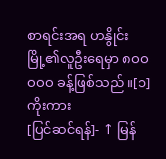စာရင်းအရ ဟနွိုင်းမြို့၏လူဦးရေမှာ ၈ဝဝဝဝဝ ခန့်ဖြစ်သည်။[၁]
ကိုးကား
[ပြင်ဆင်ရန်]- ↑ မြန်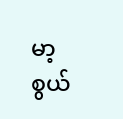မာ့စွယ်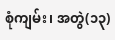စုံကျမ်း၊ အတွဲ(၁၃)